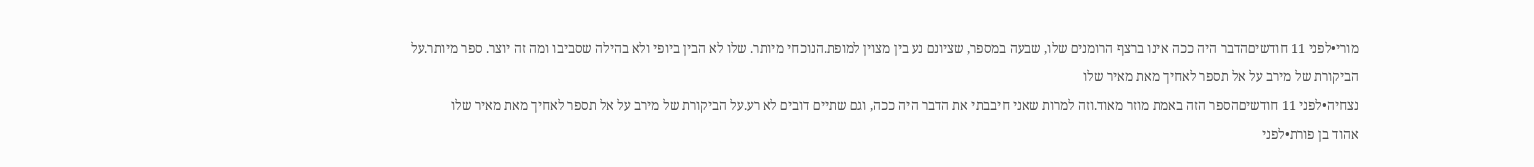מורי•לפני 11 חודשיםהדבר היה ככה אינו ברצף הרומנים שלו, שבעה במספר, שציונם נע בין מצוין למופת.הנוכחי מיותר. שלו לא הבין ביופי ולא בהילה שסביבו ומה זה יוצר. ספר מיותר.על הביקורת של מירב על אל תספר לאחיך מאת מאיר שלו
נצחיה•לפני 11 חודשיםהספר הזה באמת מוזר מאוד.וזה למרות שאני חיבבתי את הדבר היה ככה, וגם שתיים דובים לא רע.על הביקורת של מירב על אל תספר לאחיך מאת מאיר שלו
אהוד בן פורת•לפני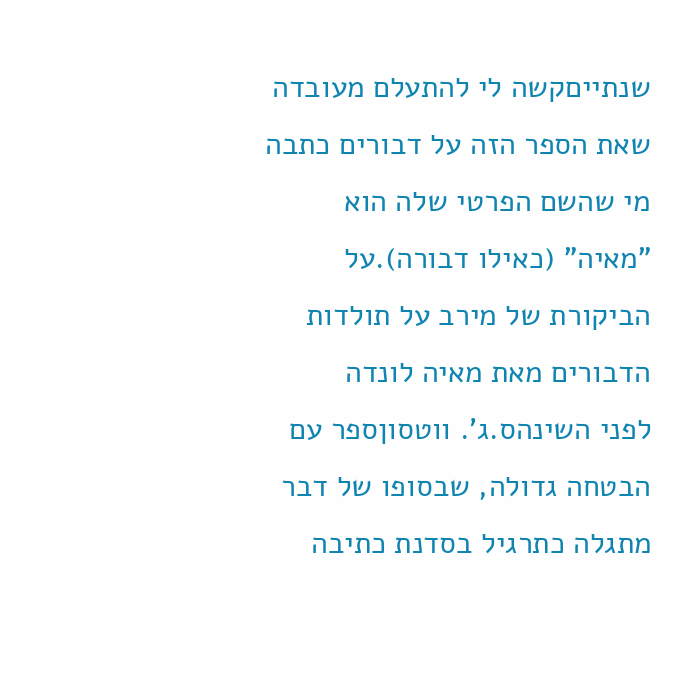שנתייםקשה לי להתעלם מעובדה שאת הספר הזה על דבורים כתבה מי שהשם הפרטי שלה הוא "מאיה" (כאילו דבורה).על הביקורת של מירב על תולדות הדבורים מאת מאיה לונדה
לפני השינהס.ג'. ווטסוןספר עם הבטחה גדולה, שבסופו של דבר מתגלה כתרגיל בסדנת כתיבה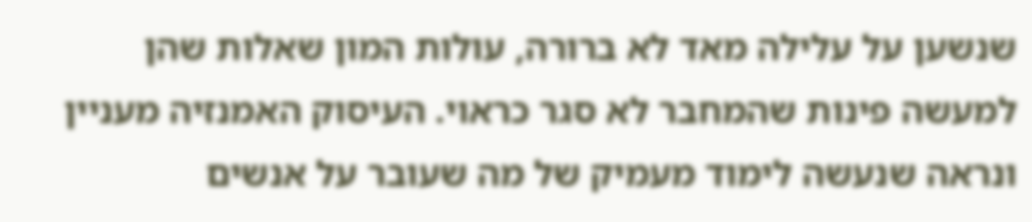שנשען על עלילה מאד לא ברורה, עולות המון שאלות שהן למעשה פינות שהמחבר לא סגר כראוי. העיסוק האמנזיה מעניין ונראה שנעשה לימוד מעמיק של מה שעובר על אנשים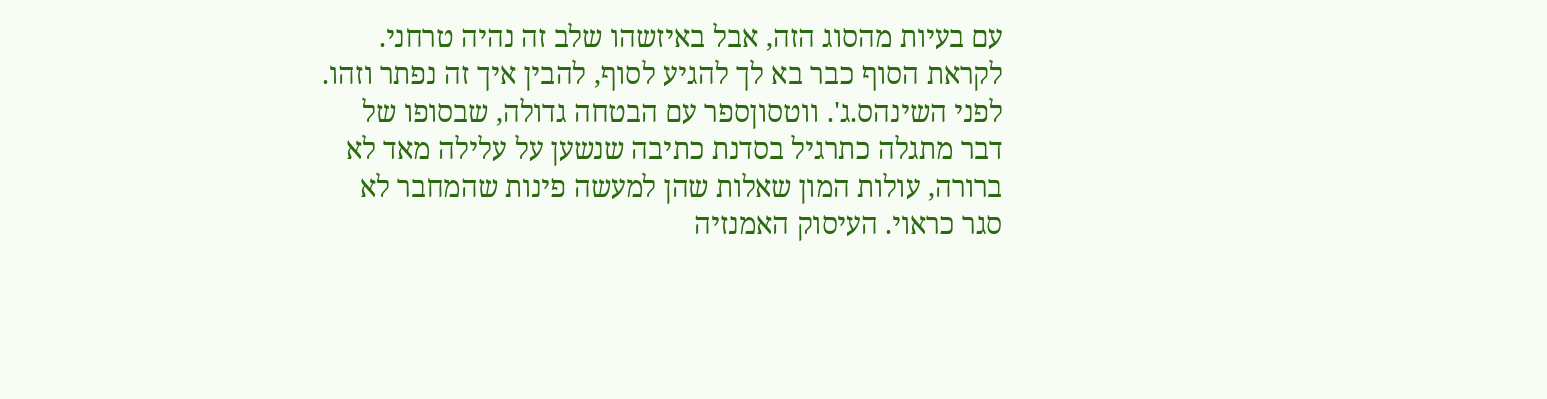עם בעיות מהסוג הזה, אבל באיזשהו שלב זה נהיה טרחני. לקראת הסוף כבר בא לך להגיע לסוף, להבין איך זה נפתר וזהו.
לפני השינהס.ג'. ווטסוןספר עם הבטחה גדולה, שבסופו של דבר מתגלה כתרגיל בסדנת כתיבה שנשען על עלילה מאד לא ברורה, עולות המון שאלות שהן למעשה פינות שהמחבר לא סגר כראוי. העיסוק האמנזיה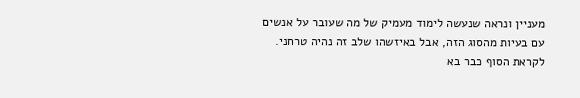מעניין ונראה שנעשה לימוד מעמיק של מה שעובר על אנשים עם בעיות מהסוג הזה, אבל באיזשהו שלב זה נהיה טרחני. לקראת הסוף כבר בא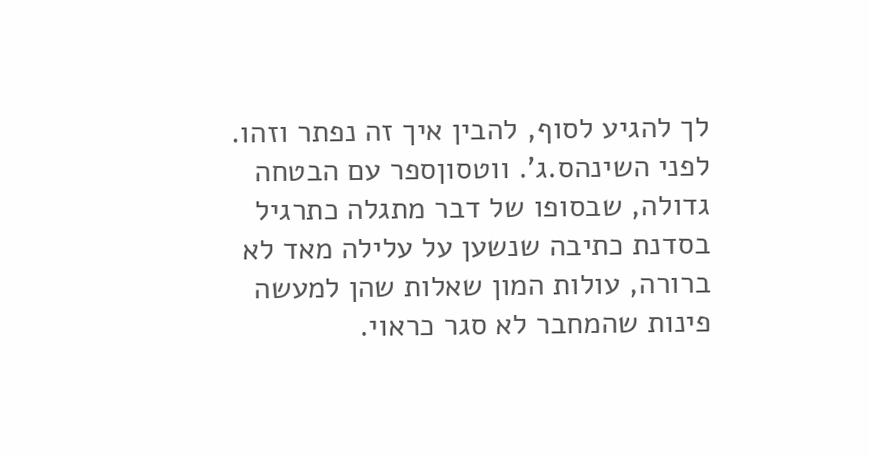לך להגיע לסוף, להבין איך זה נפתר וזהו.
לפני השינהס.ג'. ווטסוןספר עם הבטחה גדולה, שבסופו של דבר מתגלה כתרגיל בסדנת כתיבה שנשען על עלילה מאד לא ברורה, עולות המון שאלות שהן למעשה פינות שהמחבר לא סגר כראוי.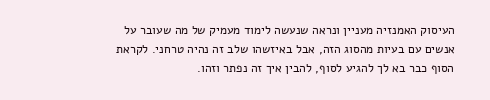העיסוק האמנזיה מעניין ונראה שנעשה לימוד מעמיק של מה שעובר על אנשים עם בעיות מהסוג הזה, אבל באיזשהו שלב זה נהיה טרחני. לקראת הסוף כבר בא לך להגיע לסוף, להבין איך זה נפתר וזהו.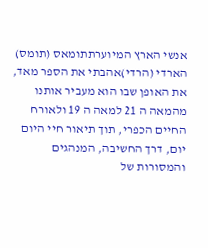אנשי הארץ המיוערתתומאס (תומס) הארדי (הרדי)אהבתי את הספר מאד, את האופן שבו הוא מעביר אותנו מהמאה ה 21 למאה ה 19 ולאורח החיים הכפרי, תוך תיאור חיי היום יום, דרך החשיבה, המנהגים והמסורות של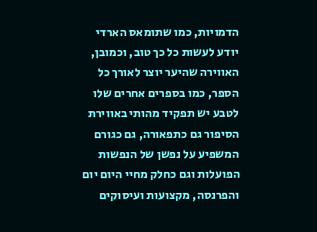הדמויות, כמו שתומאס הארדי יודע לעשות כל כך טוב, וכמובן, האווירה שהיער יוצר לאורך כל הספר, כמו בספרים אחרים שלו לטבע יש תפקיד מהותי באווירת הסיפור גם כתפאורה, גם כגורם המשפיע על נפשן של הנפשות הפועלות וגם כחלק מחיי היום יום והפרנסה, מקצועות ועיסוקים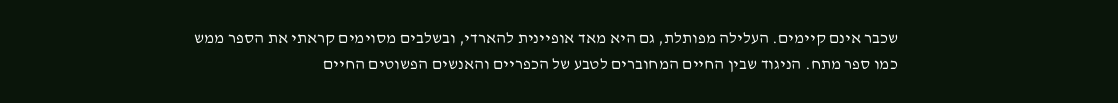שכבר אינם קיימים. העלילה מפותלת, גם היא מאד אופיינית להארדי, ובשלבים מסוימים קראתי את הספר ממש כמו ספר מתח. הניגוד שבין החיים המחוברים לטבע של הכפריים והאנשים הפשוטים החיים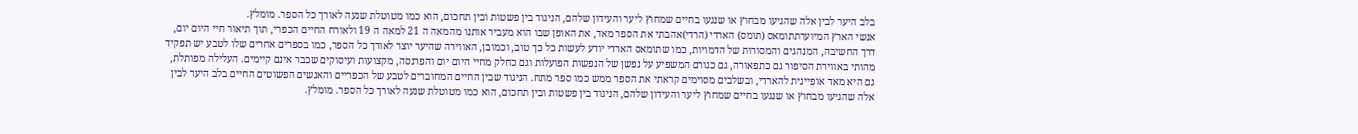בלב היער לבין אלה שהגיעו מבחוץ או שנגעו בחיים שמחוץ ליער והעידון שלהם, הניגוד בין פשטות ובין תחכום, הוא כמו מטוטלת שנעה לאורך כל הספר. מומלץ.
אנשי הארץ המיוערתתומאס (תומס) הארדי (הרדי)אהבתי את הספר מאד, את האופן שבו הוא מעביר אותנו מהמאה ה 21 למאה ה 19 ולאורח החיים הכפרי, תוך תיאור חיי היום יום, דרך החשיבה, המנהגים והמסורות של הדמויות, כמו שתומאס הארדי יודע לעשות כל כך טוב, וכמובן, האווירה שהיער יוצר לאורך כל הספר, כמו בספרים אחרים שלו לטבע יש תפקיד מהותי באווירת הסיפור גם כתפאורה, גם כגורם המשפיע על נפשן של הנפשות הפועלות וגם כחלק מחיי היום יום והפרנסה, מקצועות ועיסוקים שכבר אינם קיימים. העלילה מפותלת, גם היא מאד אופיינית להארדי, ובשלבים מסוימים קראתי את הספר ממש כמו ספר מתח. הניגוד שבין החיים המחוברים לטבע של הכפריים והאנשים הפשוטים החיים בלב היער לבין אלה שהגיעו מבחוץ או שנגעו בחיים שמחוץ ליער והעידון שלהם, הניגוד בין פשטות ובין תחכום, הוא כמו מטוטלת שנעה לאורך כל הספר. מומלץ.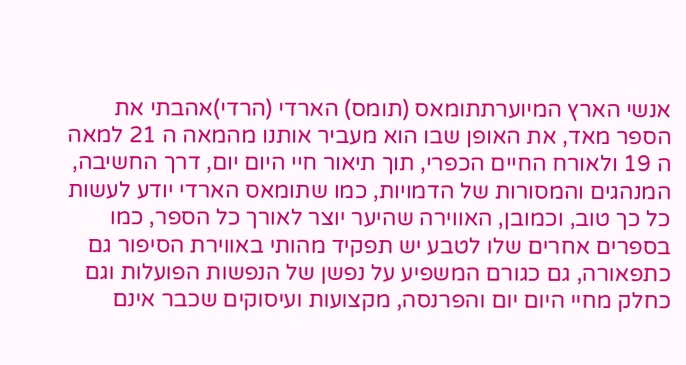אנשי הארץ המיוערתתומאס (תומס) הארדי (הרדי)אהבתי את הספר מאד, את האופן שבו הוא מעביר אותנו מהמאה ה 21 למאה ה 19 ולאורח החיים הכפרי, תוך תיאור חיי היום יום, דרך החשיבה, המנהגים והמסורות של הדמויות, כמו שתומאס הארדי יודע לעשות כל כך טוב, וכמובן, האווירה שהיער יוצר לאורך כל הספר, כמו בספרים אחרים שלו לטבע יש תפקיד מהותי באווירת הסיפור גם כתפאורה, גם כגורם המשפיע על נפשן של הנפשות הפועלות וגם כחלק מחיי היום יום והפרנסה, מקצועות ועיסוקים שכבר אינם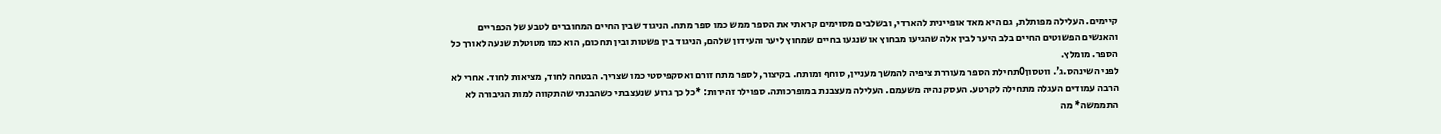קיימים. העלילה מפותלת, גם היא מאד אופיינית להארדי, ובשלבים מסוימים קראתי את הספר ממש כמו ספר מתח. הניגוד שבין החיים המחוברים לטבע של הכפריים והאנשים הפשוטים החיים בלב היער לבין אלה שהגיעו מבחוץ או שנגעו בחיים שמחוץ ליער והעידון שלהם, הניגוד בין פשטות ובין תחכום, הוא כמו מטוטלת שנעה לאורך כל הספר. מומלץ.
לפני השינהס.ג'. ווטסון0תחילת הספר מעוררת ציפיה להמשך מעניין, סוחף ומותח. בקיצור, לספר מתח זורם ואסקפיסטי כמו שצריך. הבטחה לחוד, מציאות לחוד. אחרי לא הרבה עמודים העגלה מתחילה לקרטע. העסק נהיה משעמם. העלילה מעצבנת במופרכותה. ספוילר זהירות: *כל כך גרוע שנעצבתי כשהבנתי שהתקווה למות הגיבורה לא התממשה* מה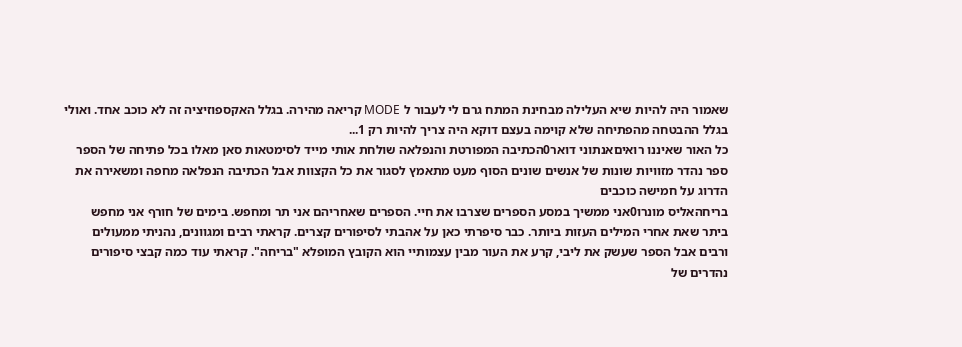שאמור היה להיות שיא העלילה מבחינת המתח גרם לי לעבור ל MODE קריאה מהירה. בגלל האקספוזיציה זה לא כוכב אחד. ואולי בגלל ההבטחה מהפתיחה שלא קוימה בעצם דוקא היה צריך להיות רק 1...
כל האור שאיננו רואיםאנתוני דואר0הכתיבה המפורטת והנפלאה שולחת אותי מייד לסימטאות סאן מאלו בכל פתיחה של הספר ספר נהדר מזוויות שונות של אנשים שונים הסוף מעט מתאמץ לסגור את כל הקצוות אבל הכתיבה הנפלאה מחפה ומשאירה את הדרוג על חמישה כוכבים
בריחהאליס מונרו0אני ממשיך במסע הספרים שצרבו את חיי. הספרים שאחריהם אני תר ומחפש. בימים של חורף אני מחפש ביתר שאת אחרי המילים העזות ביותר. כבר סיפרתי כאן על אהבתי לסיפורים קצרים. קראתי רבים ומגוונים, נהניתי ממעולים ורבים אבל הספר שעשק את ליבי, קרע את העור מבין עצמותיי הוא הקובץ המופלא "בריחה". קראתי עוד כמה קבצי סיפורים נהדרים של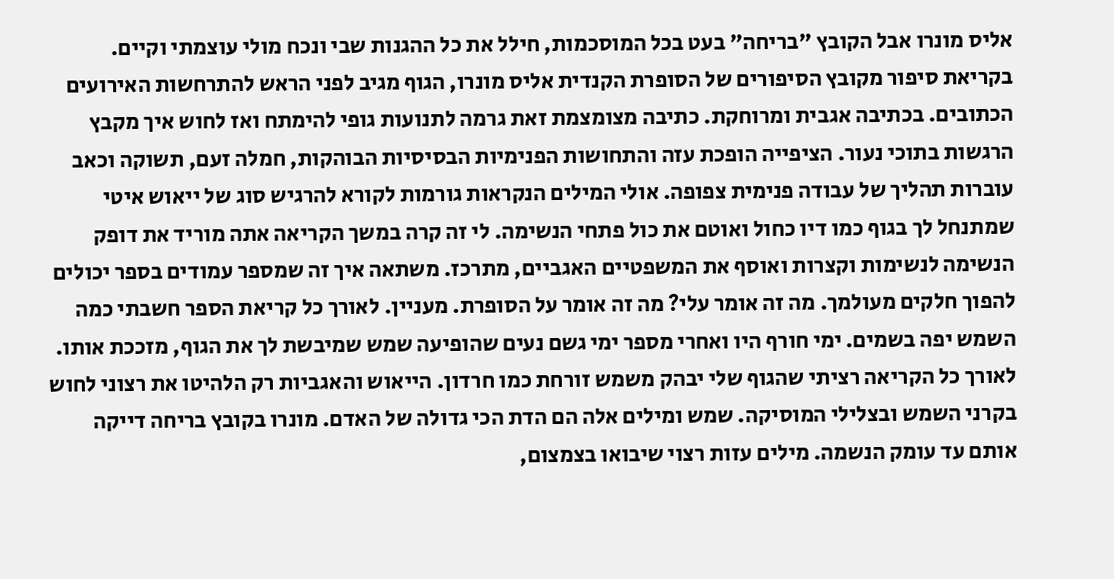אליס מונרו אבל הקובץ "בריחה" בעט בכל המוסכמות, חילל את כל ההגנות שבי ונכח מולי עוצמתי וקיים. בקריאת סיפור מקובץ הסיפורים של הסופרת הקנדית אליס מונרו, הגוף מגיב לפני הראש להתרחשות האירועים הכתובים. בכתיבה אגבית ומרוחקת. כתיבה מצומצמת זאת גרמה לתנועות גופי להימתח ואז לחוש איך מקבץ הרגשות בתוכי נעור. הציפייה הופכת עזה והתחושות הפנימיות הבסיסיות הבוהקות, חמלה זעם, תשוקה וכאב עוברות תהליך של עבודה פנימית צפופה. אולי המילים הנקראות גורמות לקורא להרגיש סוג של ייאוש איטי שמתנחל לך בגוף כמו דיו כחול ואוטם את כול פתחי הנשימה. לי זה קרה במשך הקריאה אתה מוריד את דופק הנשימה לנשימות וקצרות ואוסף את המשפטיים האגביים, מתרכז. משתאה איך זה שמספר עמודים בספר יכולים להפוך חלקים מעולמך. מה זה אומר עלי? מה זה אומר על הסופרת. מעניין. לאורך כל קריאת הספר חשבתי כמה השמש יפה בשמים. ימי חורף היו ואחרי מספר ימי גשם נעים שהופיעה שמש שמיבשת לך את הגוף, מזככת אותו. לאורך כל הקריאה רציתי שהגוף שלי יבהק משמש זורחת כמו חרדון. הייאוש והאגביות רק הלהיטו את רצוני לחוש בקרני השמש ובצלילי המוסיקה. שמש ומילים אלה הם הדת הכי גדולה של האדם. מונרו בקובץ בריחה דייקה אותם עד עומק הנשמה. מילים עזות רצוי שיבואו בצמצום,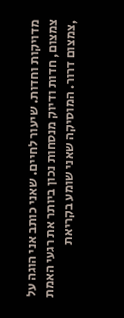מדויקות וחדות. שיעור לחיים. שאני כותב אני הוגה על צמצום, חדות ודיוק מנסחות נכון ביותר את רגעי האמת ,צמצום דרור. המוסיקה שאני שומע בקריאת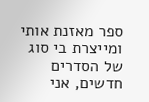ספר מאזנת אותי ומייצרת בי סוג של הסדרים חדשים, אני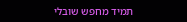תמיד מחפש שובלי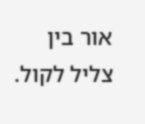אור בין צליל לקול.